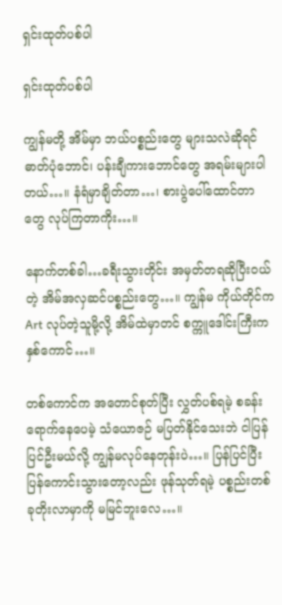ရှင်းထုတ်ပစ်ပါ

ရှင်းထုတ်ပစ်ပါ

ကျွန်မတို့ အိမ်မှာ ဘယ်ပစ္စည်းတွေ များသလဲဆိုရင် ဓာတ်ပုံဘောင်၊ ပန်းချီကားဘောင်တွေ အရမ်းများပါတယ်…။ နံရံမှာချိတ်တာ…၊ စားပွဲပေါ်ထောင်တာတွေ လုပ်ကြတာကိုး…။

နောက်တစ်ခါ…ခရီးသွားတိုင်း အမှတ်တရဆိုပြီးဝယ်တဲ့ အိမ်အလှဆင်ပစ္စည်းတွေ…။ ကျွန်မ ကိုယ်တိုင်က Art လုပ်တဲ့သူမို့လို့ အိမ်ထဲမှာတင် စက္ကူဒေါင်းကြီးက နှစ်ကောင်…။

တစ်ကောင်က အတောင်စုတ်ပြီး လွှတ်ပစ်ရမဲ့ စခန်းရောက်နေပေမဲ့ သံယောဇဉ် မပြတ်နိုင်သေးဘဲ ငါပြန်ပြင်ဦးမယ်လို့ ကျွန်မလုပ်နေတုန်းပဲ…။ ပြန်ပြင်ပြီး ပြန်ကောင်းသွားတော့လည်း ဖုန်သုတ်ရမဲ့ ပစ္စည်းတစ်ခုတိုးလာမှာကို မမြင်ဘူးလေ…။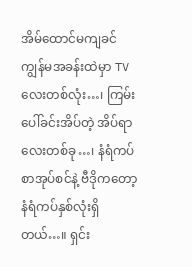အိမ်ထောင်မကျခင် ကျွန်မအခန်းထဲမှာ TV လေးတစ်လုံး…၊ ကြမ်းပေါ်ခင်းအိပ်တဲ့ အိပ်ရာလေးတစ်ခု…၊ နံရံကပ် စာအုပ်စင်နဲ့ ဗီဒိုကတော့ နံရံကပ်နှစ်လုံးရှိတယ်…။ ရှင်း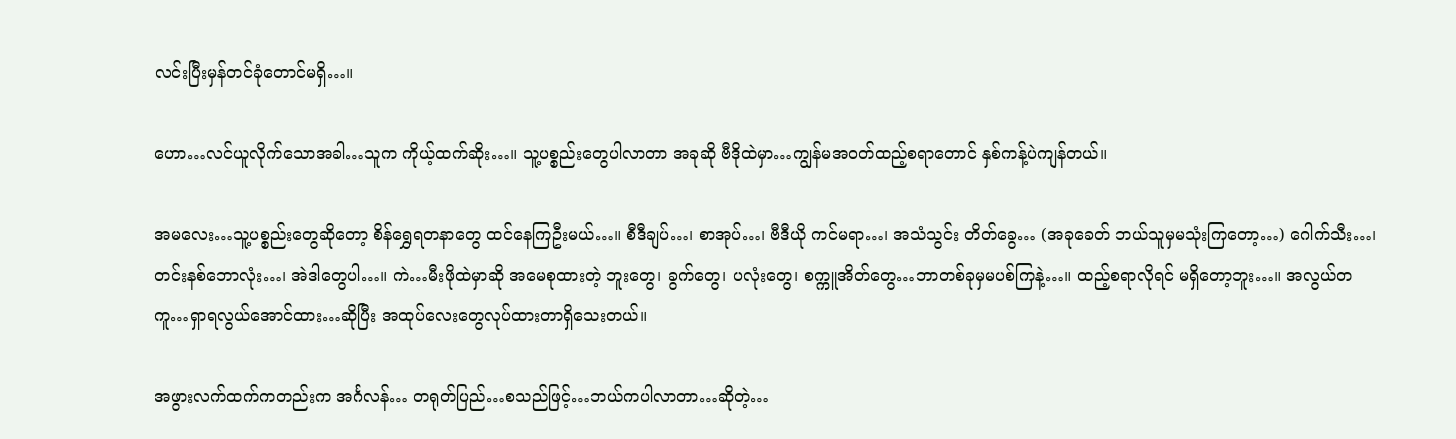လင်းပြီးမှန်တင်ခုံတောင်မရှိ…။

ဟော…လင်ယူလိုက်သောအခါ…သူက ကိုယ့်ထက်ဆိုး…။ သူ့ပစ္စည်းတွေပါလာတာ အခုဆို ဗီဒိုထဲမှာ…ကျွန်မအဝတ်ထည့်စရာတောင် နှစ်ကန့်ပဲကျန်တယ်။

အမလေး…သူ့ပစ္စည်းတွေဆိုတော့ စိန်ရွှေရတနာတွေ ထင်နေကြဦးမယ်…။ စီဒီချပ်…၊ စာအုပ်…၊ ဗီဒီယို ကင်မရာ…၊ အသံသွင်း တိတ်ခွေ… (အခုခေတ် ဘယ်သူမှမသုံးကြတော့…) ဂေါက်သီး…၊ တင်းနစ်ဘောလုံး…၊ အဲဒါတွေပါ…။ ကဲ…မီးဖိုထဲမှာဆို အမေစုထားတဲ့ ဘူးတွေ၊ ခွက်တွေ၊ ပလုံးတွေ၊ စက္ကူအိတ်တွေ…ဘာတစ်ခုမှမပစ်ကြနဲ့…။ ထည့်စရာလိုရင် မရှိတော့ဘူး…။ အလွယ်တကူ…ရှာရလွယ်အောင်ထား…ဆိုပြီး အထုပ်လေးတွေလုပ်ထားတာရှိသေးတယ်။

အဖွားလက်ထက်ကတည်းက အင်္ဂလန်… တရုတ်ပြည်…စသည်ဖြင့်…ဘယ်ကပါလာတာ…ဆိုတဲ့…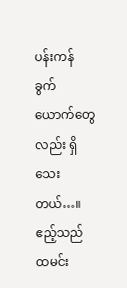ပန်းကန်ခွက်ယောက်တွေလည်း ရှိသေးတယ်…။ ဧည့်သည်ထမင်း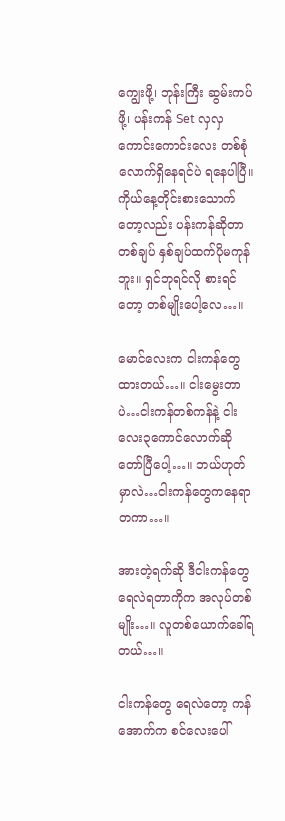ကျွေးဖို့၊ ဘုန်းကြီး‌ ဆွမ်းကပ်ဖို့၊ ပန်းကန် Set လှလှကောင်းကောင်းလေး တစ်စုံလောက်ရှိနေရင်ပဲ ရနေပါပြီ။ ကိုယ်နေ့တိုင်းစားသောက်တော့လည်း ပန်းကန်ဆိုတာ တစ်ချပ် နှစ်ချပ်ထက်ပိုမကုန်ဘူး။ ရှင်ဘုရင်လို စားရင်တော့ တစ်မျိုးပေါ့လေ…။

မောင်လေးက ငါးကန်တွေထားတယ်…။ ငါးမွေးတာပဲ…ငါးကန်တစ်ကန်နဲ့ ငါးလေး၃ကောင်လောက်ဆို တော်ပြီပေါ့…။ ဘယ်ဟုတ်မှာလဲ…ငါးကန်တွေကနေရာတကာ…။

အားတဲ့ရက်ဆို ဒီငါးကန်တွေ ရေလဲရတာကိုက အလုပ်တစ်မျိုး…။ လူတစ်ယောက်ခေါ်ရတယ်…။

ငါးကန်တွေ ရေလဲတော့ ကန်အောက်က စင်လေးပေါ်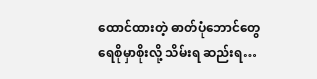ထောင်ထားတဲ့ ဓာတ်ပုံဘောင်တွေ ရေစိုမှာစိုးလို့ သိမ်းရ ဆည်းရ…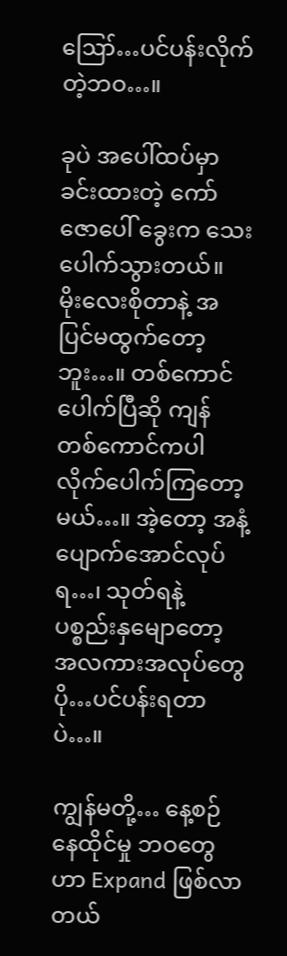ဪ…ပင်ပန်းလိုက်တဲ့ဘဝ…။

ခုပဲ အပေါ်ထပ်မှာ ခင်းထားတဲ့ ကော်ဇောပေါ် ခွေးက သေးပေါက်သွားတယ်။ မိုးလေးစိုတာနဲ့ အပြင်မထွက်တော့ဘူး…။ တစ်ကောင်ပေါက်ပြီဆို ကျန်တစ်ကောင်ကပါ လိုက်ပေါက်ကြတော့မယ်…။ အဲ့တော့ အနံ့ပျောက်အောင်လုပ်ရ…၊ သုတ်ရနဲ့ ပစ္စည်းနှမျောတော့ အလကားအလုပ်တွေ ပို…ပင်ပန်းရတာပဲ…။

ကျွန်မတို့… နေ့စဉ်နေထိုင်မှု ဘဝတွေဟာ Expand ဖြစ်လာတယ်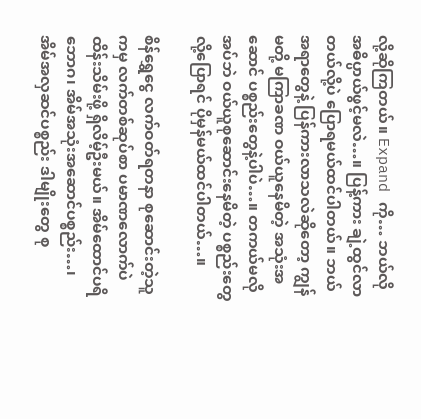လို့ဆိုကြတယ်။ Expand ကို… ဘယ်လို အဓိပ္ပာယ်ဖွင့်မလဲ…။ ပြန့်ကား ချဲ့ထွင်လာတယ်လို့ပဲ ပြောရမယ်ထင်ပါတယ်။ ဘယ်အရာတွေနဲ့ ပြန်ကားလာသလဲဆိုတော့ ကျွန်မတို့ မကြာခဏ ဝယ်ယူနေမိတဲ့ အသုံးအဆောင် ပစ္စည်းတွေနဲ့ပါပဲ…။ တကယ်မလိုအပ်ဘဲ ဝယ်ယူစုဆောင်းနေမိတဲ့ ပစ္စည်းတွေလို့ပြောရင် ပိုမှန်မယ်ထင်ပါတယ်…။

စိန်ရွှေငွေ လက်ဝတ်ရတနာ စုဆောင်းတဲ့သူကမှ လက်တစ်ဆုပ်စာ ပမာဏလောက်ပဲ ထိန်းသိမ်းဖို့ ရှိလိမ့်ဦးမယ်။ အိမ်ထောင်ပရိဘောဂ၊ အိမ်အသုံးအဆောင်ပစ္စည်း…၊ အိမ်အလှဆင်ပစ္စည်း ဒါမျိုးတွေ စု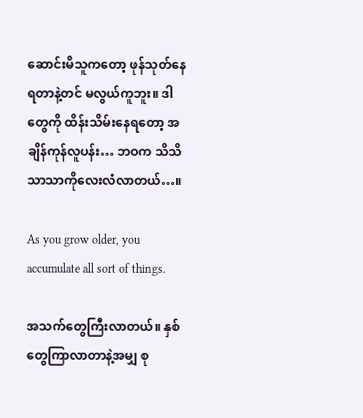ဆောင်းမိသူကတော့ ဖုန်သုတ်နေရတာနဲ့တင် မလွယ်ကူဘူး။ ဒါတွေကို ထိန်းသိမ်းနေရတော့ အချိန်ကုန်လူပန်း… ဘဝက သိသိသာသာကိုလေးလံလာတယ်…။

As you grow older, you accumulate all sort of things.

အသက်တွေကြီးလာတယ်။ နှစ်တွေကြာလာတာနဲ့အမျှ စု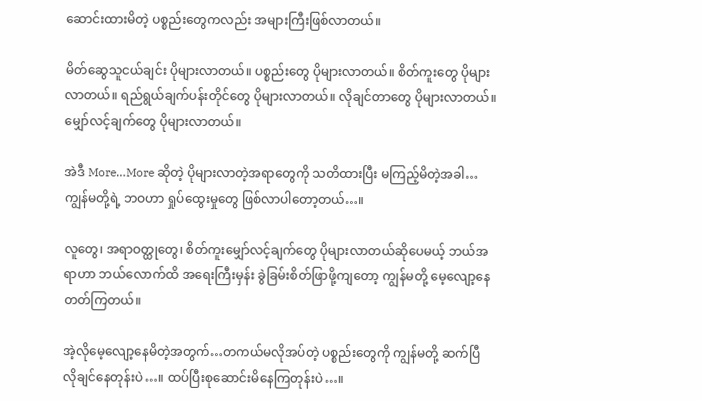ဆောင်းထားမိတဲ့ ပစ္စည်းတွေကလည်း အများကြီးဖြစ်လာတယ်။

မိတ်ဆွေသူငယ်ချင်း ပိုများလာတယ်။ ပစ္စည်းတွေ ပိုများလာတယ်။ စိတ်ကူးတွေ ပိုများလာတယ်။ ရည်ရွယ်ချက်ပန်းတိုင်တွေ ပိုများလာတယ်။ လိုချင်တာတွေ ပိုများလာတယ်။ မျှော်လင့်ချက်တွေ ပိုများလာတယ်။

အဲဒီ More…More ဆိုတဲ့ ပိုများလာတဲ့အရာတွေကို သတိထားပြီး မကြည့်မိတဲ့အခါ… ကျွန်မတို့ရဲ့ ဘဝဟာ ရှုပ်ထွေးမှုတွေ ဖြစ်လာပါတော့တယ်…။

လူတွေ၊ အရာဝတ္ထုတွေ၊ စိတ်ကူးမျှော်လင့်ချက်တွေ ပိုများလာတယ်ဆိုပေမယ့် ဘယ်အရာဟာ ဘယ်လောက်ထိ အရေးကြီးမှန်း ခွဲခြမ်းစိတ်ဖြာဖို့ကျတော့ ကျွန်မတို့ မေ့လျော့နေတတ်ကြတယ်။

အဲ့လိုမေ့လျော့နေမိတဲ့အတွက်…တကယ်မလိုအပ်တဲ့ ပစ္စည်းတွေကို ကျွန်မတို့ ဆက်ပြီ လိုချင်နေတုန်းပဲ…။ ထပ်ပြီးစုဆောင်းမိနေကြတုန်းပဲ…။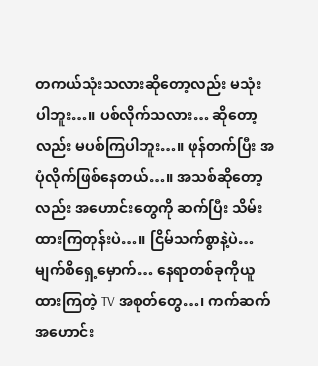တကယ်သုံးသလားဆိုတော့လည်း မသုံးပါဘူး…။ ပစ်လိုက်သလား… ဆိုတော့လည်း မပစ်ကြပါဘူး…။ ဖုန်တက်ပြီး အပုံလိုက်ဖြစ်နေတယ်…။ အသစ်ဆိုတော့လည်း အဟောင်းတွေကို ဆက်ပြီး သိမ်းထားကြတုန်းပဲ…။ ငြိမ်သက်စွာနဲ့ပဲ… မျက်စိရှေ့မှောက်… နေရာတစ်ခုကိုယူထားကြတဲ့ TV အစုတ်တွေ…၊ ကက်ဆက်အဟောင်း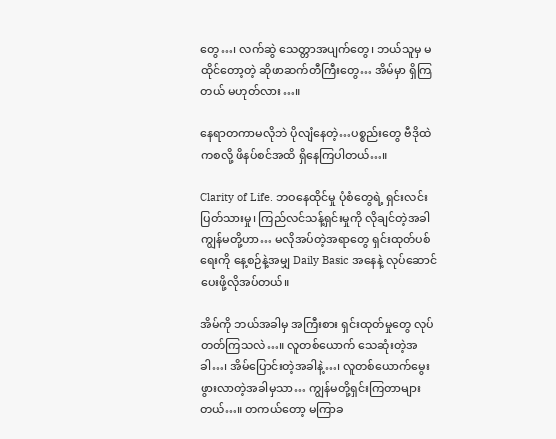တွေ…၊ လက်ဆွဲ သေတ္တာအပျက်တွေ၊ ဘယ်သူမှ မထိုင်တော့တဲ့ ဆိုဖာဆက်တီကြီးတွေ… အိမ်မှာ ရှိကြတယ် မဟုတ်လား…။

နေရာတကာမလိုဘဲ ပိုလျံနေတဲ့…ပစ္စည်းတွေ ဗီဒိုထဲကစလို့ ဖိနပ်စင်အထိ ရှိနေကြပါတယ်…။

Clarity of Life. ဘဝနေထိုင်မှု ပုံစံတွေရဲ့ ရှင်းလင်းပြတ်သားမှု၊ ကြည်လင်သန့်ရှင်းမှုကို လိုချင်တဲ့အခါ ကျွန်မတို့ဟာ… မလိုအပ်တဲ့အရာတွေ ရှင်းထုတ်ပစ်ရေးကို နေ့စဉ်နဲ့အမျှ Daily Basic အနေနဲ့ လုပ်ဆောင်ပေးဖို့လိုအပ်တယ်။

အိမ်ကို ဘယ်အခါမှ အကြီးစား ရှင်းထုတ်မှုတွေ လုပ်တတ်ကြသလဲ…။ လူတစ်ယောက် သေဆုံးတဲ့အခါ…၊ အိမ်ပြောင်းတဲ့အခါနဲ့…၊ လူတစ်ယောက်မွေးဖွားလာတဲ့အခါမှသာ… ကျွန်မတို့ရှင်းကြတာများတယ်…။ တကယ်တော့ မကြာခ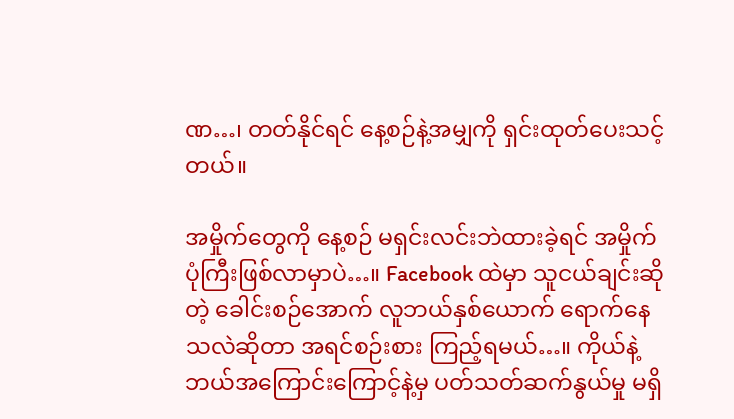ဏ…၊ တတ်နိုင်ရင် နေ့စဉ်နဲ့အမျှကို ရှင်းထုတ်ပေးသင့်တယ်။

အမှိုက်တွေကို နေ့စဉ် မရှင်းလင်းဘဲထားခဲ့ရင် အမှိုက်ပုံကြီးဖြစ်လာမှာပဲ…။ Facebook ထဲမှာ သူငယ်ချင်းဆိုတဲ့ ခေါင်းစဉ်အောက် လူဘယ်နှစ်ယောက် ရောက်နေသလဲဆိုတာ အရင်စဉ်းစား ကြည့်ရမယ်…။ ကိုယ်နဲ့ ဘယ်အကြောင်းကြောင့်နဲ့မှ ပတ်သတ်ဆက်နွယ်မှု မရှိ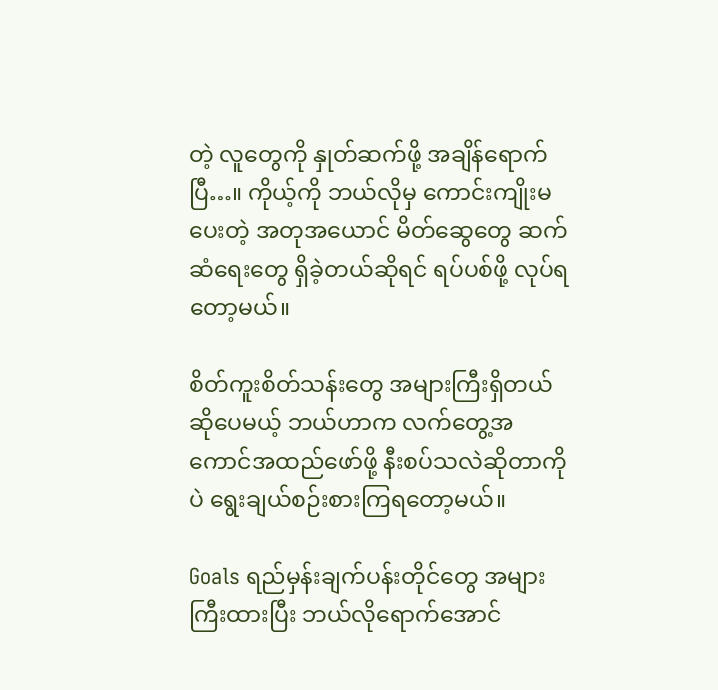တဲ့ လူတွေကို နှုတ်ဆက်ဖို့ အချိန်ရောက်ပြီ…။ ကိုယ့်ကို ဘယ်လိုမှ ကောင်းကျိုးမပေးတဲ့ အတုအယောင် မိတ်ဆွေတွေ ဆက်ဆံရေးတွေ ရှိခဲ့တယ်ဆိုရင် ရပ်ပစ်ဖို့ လုပ်ရတော့မယ်။

စိတ်ကူးစိတ်သန်းတွေ အများကြီးရှိတယ်ဆိုပေမယ့် ဘယ်ဟာက လက်တွေ့အကောင်အထည်ဖော်ဖို့ နီးစပ်သလဲဆိုတာကိုပဲ ရွေးချယ်စဉ်းစားကြရတော့မယ်။

Goals ရည်မှန်းချက်ပန်းတိုင်တွေ အများကြီးထားပြီး ဘယ်လိုရောက်အောင်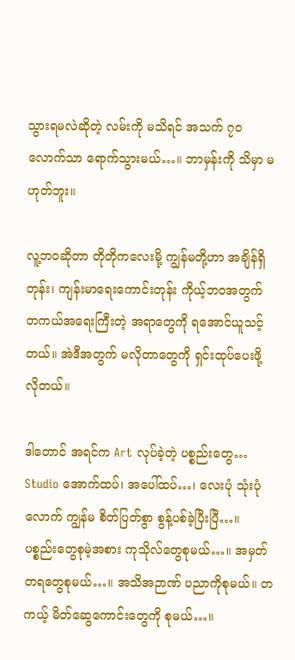သွားရမလဲဆိုတဲ့ လမ်းကို မသိရင် အသက် ၇၀လောက်သာ ရောက်သွားမယ်…။ ဘာမှန်းကို သိမှာ မဟုတ်ဘူး။

လူ့ဘဝဆိုတာ တိုတိုကလေးမို့ ကျွန်မတို့ဟာ အချိန်ရှိတုန်း၊ ကျန်းမာရေးကောင်းတုန်း ကိုယ့်ဘဝအတွက် တကယ်အရေးကြီးတဲ့ အရာတွေကို ရအောင်ယူသင့်တယ်။ အဲဒီအတွက် မလိုတာတွေကို ရှင်းထုပ်ပေးဖို့ လိုတယ်။

ဒါတောင် အရင်က Art လုပ်ခဲ့တဲ့ ပစ္စည်းတွေ… Studio အောက်ထပ်၊ အပေါ်ထပ်…၊ လေးပုံ သုံးပုံလောက် ကျွန်မ စိတ်ပြတ်စွာ စွန့်ပစ်ခဲ့ပြီးပြီ…။ ပစ္စည်းတွေစုမဲ့အစား ကုသိုလ်တွေစုမယ်…။ အမှတ်တရတွေစုမယ်…။ အသိအဉာဏ် ပညာကိုစုမယ်။ တကယ့် မိတ်ဆွေကောင်းတွေကို စုမယ်…။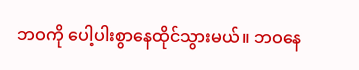ဘဝကို ပေါ့ပါးစွာနေထိုင်သွားမယ်။ ဘဝနေ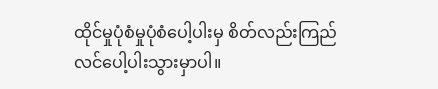ထိုင်မှုပုံစံမှုပုံစံပေါ့ပါးမှ စိတ်လည်းကြည်လင်ပေါ့ပါးသွားမှာပါ။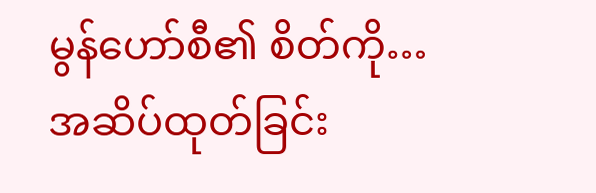မွန်ဟော်စီ၏ စိတ်ကို… အဆိပ်ထုတ်ခြင်း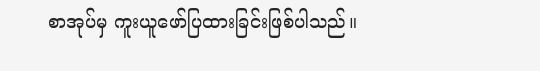စာအုပ်မှ ကူးယူဖော်ပြထားခြင်းဖြစ်ပါသည်။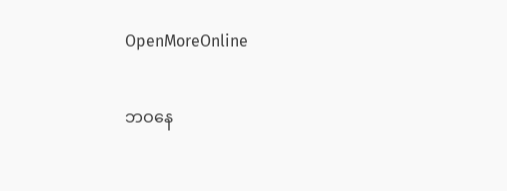OpenMoreOnline

ဘဝနေ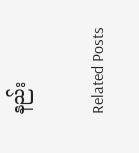နည်း

Related Posts